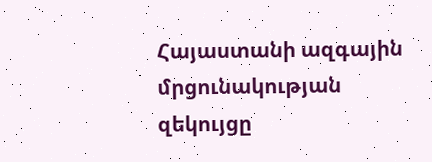Հայաստանի ազգային մրցունակության զեկույցը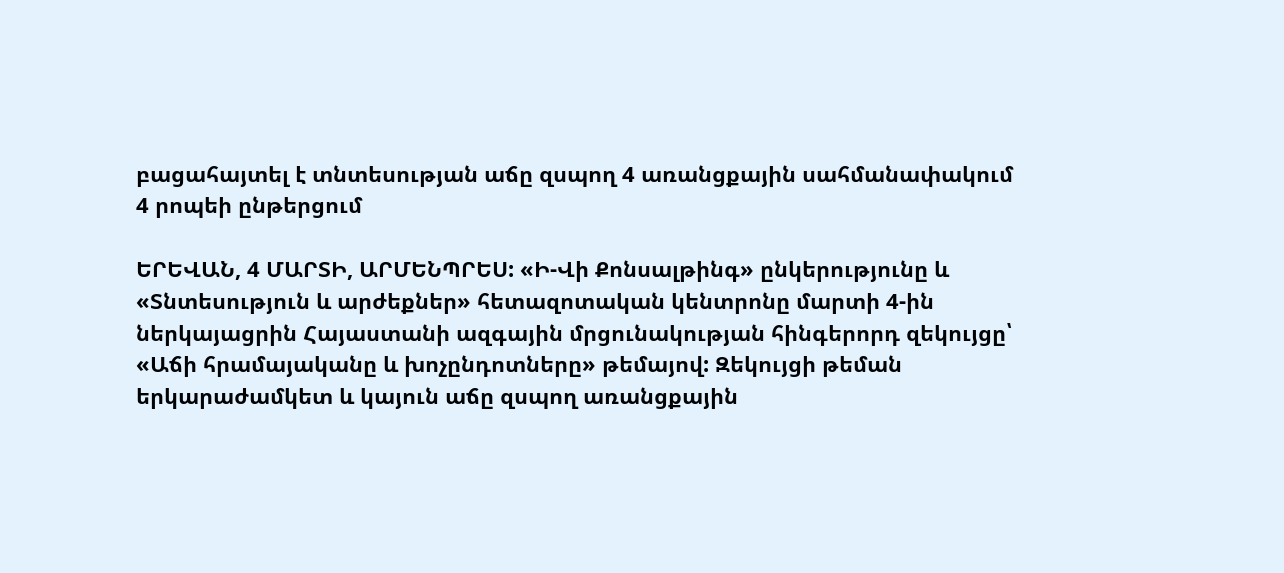բացահայտել է տնտեսության աճը զսպող 4 առանցքային սահմանափակում
4 րոպեի ընթերցում

ԵՐԵՎԱՆ, 4 ՄԱՐՏԻ, ԱՐՄԵՆՊՐԵՍ: «Ի-Վի Քոնսալթինգ» ընկերությունը և «Տնտեսություն և արժեքներ» հետազոտական կենտրոնը մարտի 4-ին ներկայացրին Հայաստանի ազգային մրցունակության հինգերորդ զեկույցը՝ «Աճի հրամայականը և խոչընդոտները» թեմայով: Զեկույցի թեման երկարաժամկետ և կայուն աճը զսպող առանցքային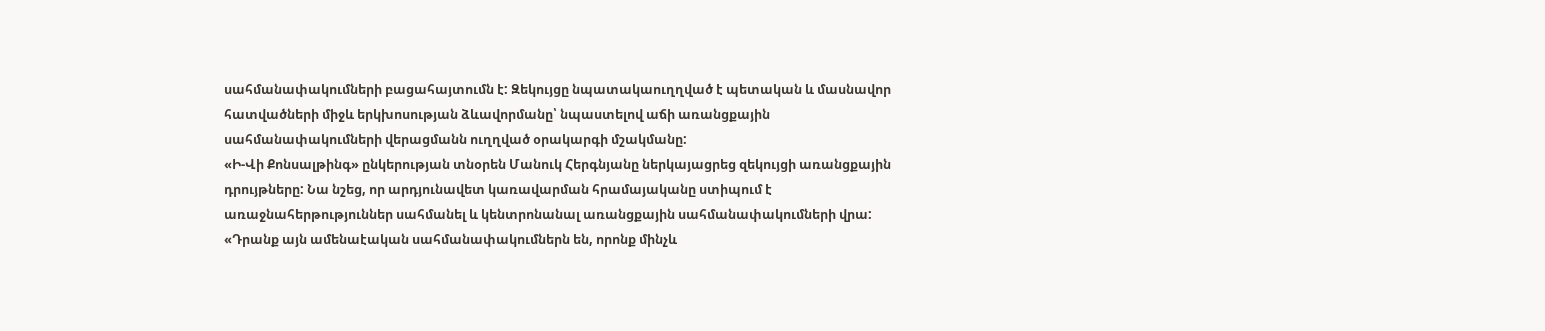սահմանափակումների բացահայտումն է: Զեկույցը նպատակաուղղված է պետական և մասնավոր հատվածների միջև երկխոսության ձևավորմանը՝ նպաստելով աճի առանցքային սահմանափակումների վերացմանն ուղղված օրակարգի մշակմանը:
«Ի-Վի Քոնսալթինգ» ընկերության տնօրեն Մանուկ Հերգնյանը ներկայացրեց զեկույցի առանցքային դրույթները: Նա նշեց, որ արդյունավետ կառավարման հրամայականը ստիպում է առաջնահերթություններ սահմանել և կենտրոնանալ առանցքային սահմանափակումների վրա: «Դրանք այն ամենաէական սահմանափակումներն են, որոնք մինչև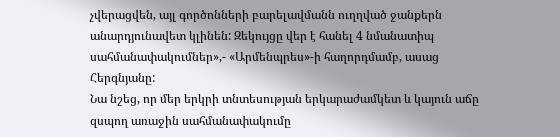չվերացվեն, այլ գործոնների բարելավմանն ուղղված ջանքերն անարդյունավետ կլինեն: Զեկույցը վեր է հանել 4 նմանատիպ սահմանափակումներ»,- «Արմենպրես»-ի հաղորդմամբ, ասաց Հերգնյանը:
Նա նշեց, որ մեր երկրի տնտեսության երկարաժամկետ և կայուն աճը զսպող առաջին սահմանափակումը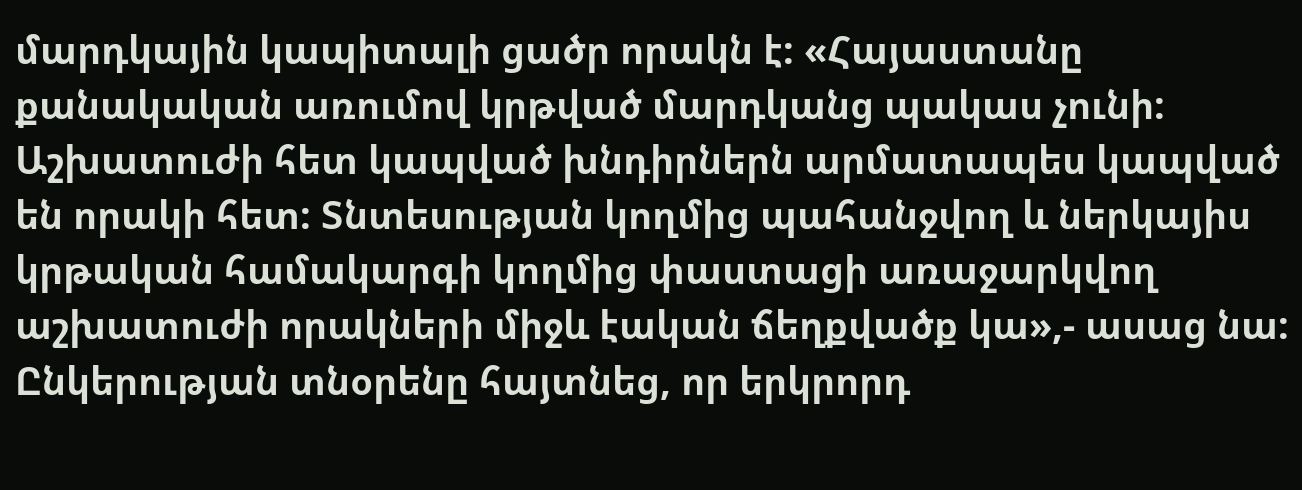մարդկային կապիտալի ցածր որակն է: «Հայաստանը քանակական առումով կրթված մարդկանց պակաս չունի: Աշխատուժի հետ կապված խնդիրներն արմատապես կապված են որակի հետ: Տնտեսության կողմից պահանջվող և ներկայիս կրթական համակարգի կողմից փաստացի առաջարկվող աշխատուժի որակների միջև էական ճեղքվածք կա»,- ասաց նա:
Ընկերության տնօրենը հայտնեց, որ երկրորդ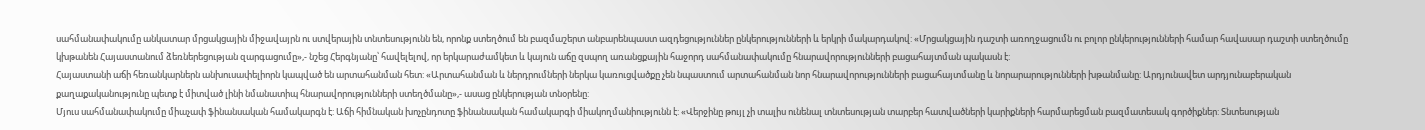սահմանափակումը անկատար մրցակցային միջավայրն ու ստվերային տնտեսությունն են, որոնք ստեղծում են բազմաշերտ անբարենպաստ ազդեցություններ ընկերությունների և երկրի մակարդակով: «Մրցակցային դաշտի առողջացումն ու բոլոր ընկերությունների համար հավասար դաշտի ստեղծումը կխթանեն Հայաստանում ձեռներեցության զարգացումը»,- նշեց Հերգնյանը՝ հավելելով, որ երկարաժամկետ և կայուն աճը զսպող առանցքային հաջորդ սահմանափակումը հնարավորությունների բացահայտման պակասն է:
Հայաստանի աճի հեռանկարներն անխուսափելիորն կապված են արտահանման հետ: «Արտահանման և ներդրումների ներկա կառուցվածքը չեն նպաստում արտահանման նոր հնարավորությունների բացահայտմանը և նորարարությունների խթանմանը: Արդյունավետ արդյունաբերական քաղաքականությունը պետք է միտված լինի նմանատիպ հնարավորությունների ստեղծմանը»,- ասաց ընկերության տնօրենը:
Մյուս սահմանափակումը միաչափ ֆինանսական համակարգն է: Աճի հիմնական խոչընդոտը ֆինանսական համակարգի միակողմանիությունն է: «Վերջինը թույլ չի տալիս ունենալ տնտեսության տարբեր հատվածների կարիքների հարմարեցման բազմատեսակ գործիքներ: Տնտեսության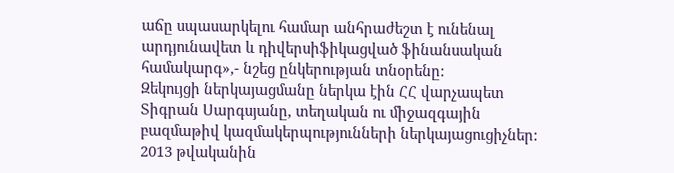աճը սպասարկելու համար անհրաժեշտ է ունենալ արդյունավետ և դիվերսիֆիկացված ֆինանսական համակարգ»,- նշեց ընկերության տնօրենը:
Զեկույցի ներկայացմանը ներկա էին ՀՀ վարչապետ Տիգրան Սարգսյանը, տեղական ու միջազգային բազմաթիվ կազմակերպությունների ներկայացուցիչներ:
2013 թվականին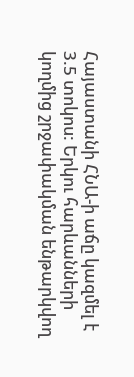Հայաստանի ՀՆԱ-ի աճը կազմել է 3.5 տոկոս: Երկու հարևանների կողմից շրջափակման ենթարկվող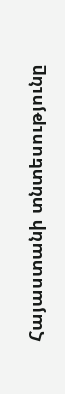Հայաստանի տնտեսությունը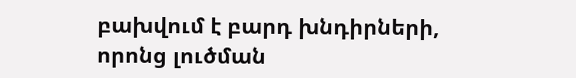բախվում է բարդ խնդիրների, որոնց լուծման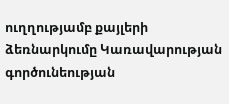ուղղությամբ քայլերի ձեռնարկումը Կառավարության գործունեության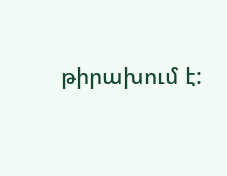թիրախում է: